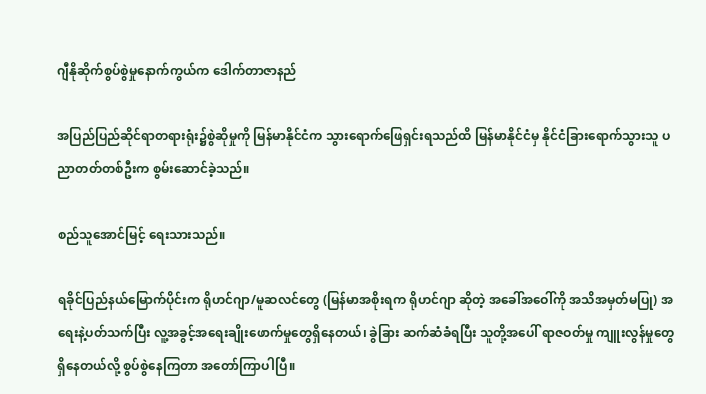ဂျီနိုဆိုက်စွပ်စွဲမှုနောက်ကွယ်က ဒေါက်တာဇာနည်

အပြည်ပြည်ဆိုင်ရာတရားရုံး၌စွဲဆိုမှုကို မြန်မာနိုင်ငံက သွားရောက်ဖြေရှင်းရသည်ထိ မြန်မာနိုင်ငံမှ နိုင်ငံခြားရောက်သွားသူ ပညာတတ်တစ်ဦးက စွမ်းဆောင်ခဲ့သည်။

စည်သူအောင်မြင့် ရေးသားသည်။

ရခိုင်ပြည်နယ်မြောက်ပိုင်းက ရိုဟင်ဂျာ/မူဆလင်တွေ (မြန်မာအစိုးရက ရိုဟင်ဂျာ ဆိုတဲ့ အခေါ်အဝေါ်ကို အသိအမှတ်မပြု) အရေးနဲ့ပတ်သက်ပြီး လူ့အခွင့်အရေးချိုးဖောက်မှုတွေရှိနေတယ်၊ ခွဲခြား ဆက်ဆံခံရပြီး သူတို့အပေါ် ရာဇဝတ်မှု ကျူးလွန်မှုတွေ ရှိနေတယ်လို့ စွပ်စွဲနေကြတာ အတော်ကြာပါပြီ။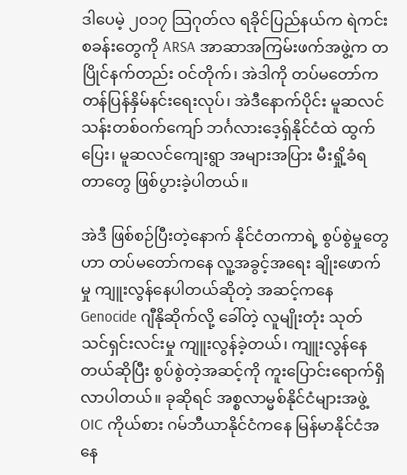ဒါပေမဲ့ ၂၀၁၇ သြဂုတ်လ ရခိုင်ပြည်နယ်က ရဲကင်းစခန်းတွေကို ARSA အာဆာအကြမ်းဖက်အဖွဲ့က တပြိုင်နက်တည်း ဝင်တိုက်၊ အဲဒါကို တပ်မတော်က တန်ပြန်နှိမ်နင်းရေးလုပ်၊ အဲဒီနောက်ပိုင်း မူဆလင် သန်းတစ်ဝက်ကျော် ဘင်္ဂလားဒေ့ရှ်နိုင်ငံထဲ ထွက်ပြေး၊ မူဆလင်ကျေးရွာ အများအပြား မီးရှို့ခံရတာတွေ ဖြစ်ပွားခဲ့ပါတယ်။

အဲဒီ ဖြစ်စဉ်ပြီးတဲ့နောက် နိုင်ငံတကာရဲ့ စွပ်စွဲမှုတွေဟာ တပ်မတော်ကနေ လူ့အခွင့်အရေး ချိုးဖောက်မှု ကျူးလွန်နေပါတယ်ဆိုတဲ့ အဆင့်ကနေ Genocide ဂျီနိုဆိုက်လို့ ခေါ်တဲ့ လူမျိုးတုံး သုတ်သင်ရှင်းလင်းမှု ကျူးလွန်ခဲ့တယ်၊ ကျူးလွန်နေတယ်ဆိုပြီး စွပ်စွဲတဲ့အဆင့်ကို ကူးပြောင်းရောက်ရှိလာပါတယ်။ ခုဆိုရင် အစ္စလာမ္မစ်နိုင်ငံများအဖွဲ့ OIC ကိုယ်စား ဂမ်ဘီယာနိုင်ငံကနေ မြန်မာနိုင်ငံအနေ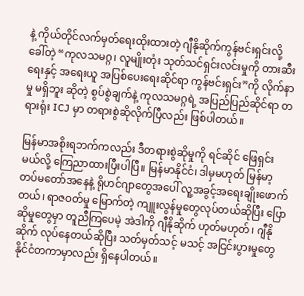နဲ့ ကိုယ်တိုင်လက်မှတ်ရေးထိုးထားတဲ့ ဂျီနိုဆိုက်ကွန်ဗင်းရှင်းလို့ ခေါ်တဲ့ “ကုလသမဂ္ဂ၊ လူမျိုးတုံး သုတ်သင်ရှင်းလင်းမှုကို တားဆီးရေးနှင့် အရေးယူ အပြစ်ပေးရေးဆိုင်ရာ ကွန်ဗင်းရှင်း”ကို လိုက်နာမှု မရှိဘူး ဆိုတဲ့ စွပ်စွဲချက်နဲ့ ကုလသမဂ္ဂရဲ့ အပြည်ပြည်ဆိုင်ရာ တရားရုံး ICJ မှာ တရားစွဲဆိုလိုက်ပြီလည်း ဖြစ်ပါတယ်။

မြန်မာအစိုးရဘက်ကလည်း ဒီတရားစွဲဆိုမှုကို ရင်ဆိုင် ဖြေရှင်းမယ်လို့ ကြေညာထားပြီးပါပြီ။ မြန်မာနိုင်ငံ၊ ဒါမှမဟုတ် မြန်မာ့တပ်မတော်အနေနဲ့ ရိုဟင်ဂျာတွေအပေါ် လူ့အခွင့်အရေးချိုးဖောက်တယ်၊ ရာဇဝတ်မှု မြောက်တဲ့ ကျူးလွန်မှုတွေလုပ်တယ်ဆိုပြီး ပြောဆိုမှုတွေမှာ တူညီကြပေမဲ့ အဲဒါကို ဂျီနိုဆိုက် ဟုတ်မဟုတ်၊ ဂျီနိုဆိုက် လုပ်နေတယ်ဆိုပြီး သတ်မှတ်သင့် မသင့် အငြင်းပွားမှုတွေ နိုင်ငံတကာမှာလည်း ရှိနေပါတယ်။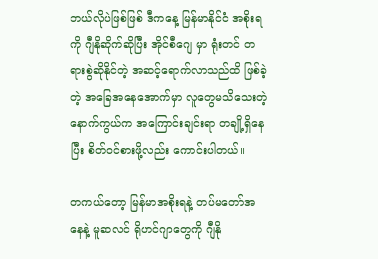ဘယ်လိုပဲဖြစ်ဖြစ် ဒီကနေ့ မြန်မာနိုင်ငံ အစိုးရကို ဂျီနိုဆိုက်ဆိုပြီး အိုင်စီဂျေ မှာ ရုံးတင် တရားစွဲဆိုနိုင်တဲ့ အဆင့်ရောက်လာသည်ထိ ဖြစ်ခဲ့တဲ့ အခြေအနေအောက်မှာ လူတွေမသိသေးတဲ့ နောက်ကွယ်က အကြောင်းချင်းရာ တချို့ရှိနေပြီး စိတ်ဝင်စားဖို့လည်း ကောင်းပါတယ်။

တကယ်တော့ မြန်မာအစိုးရနဲ့ တပ်မတော်အနေနဲ့ မူဆလင် ရိုဟင်ဂျာတွေကို ဂျီနို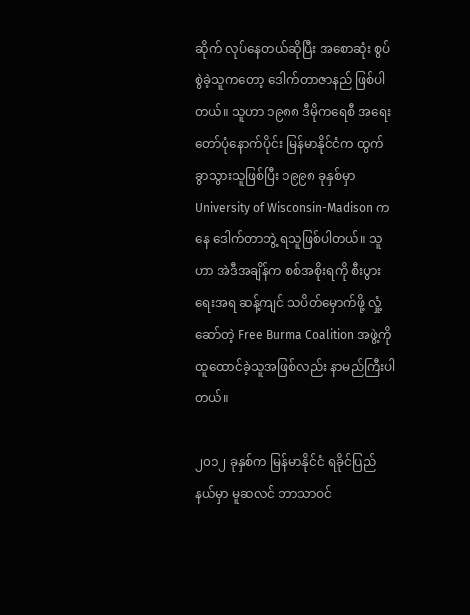ဆိုက် လုပ်နေတယ်ဆိုပြီး အစောဆုံး စွပ်စွဲခဲ့သူကတော့ ဒေါက်တာဇာနည် ဖြစ်ပါတယ်။ သူဟာ ၁၉၈၈ ဒီမိုကရေစီ အရေးတော်ပုံနောက်ပိုင်း မြန်မာနိုင်ငံက ထွက်ခွာသွားသူဖြစ်ပြီး ၁၉၉၈ ခုနှစ်မှာ University of Wisconsin-Madison ကနေ ဒေါက်တာဘွဲ့ ရသူဖြစ်ပါတယ်။ သူဟာ အဲဒီအချိန်က စစ်အစိုးရကို စီးပွားရေးအရ ဆန့်ကျင် သပိတ်မှောက်ဖို့ လှုံ့ဆော်တဲ့ Free Burma Coalition အဖွဲ့ကို ထူထောင်ခဲ့သူအဖြစ်လည်း နာမည်ကြီးပါတယ်။

၂၀၁၂ ခုနှစ်က မြန်မာနိုင်ငံ ရခိုင်ပြည်နယ်မှာ မူဆလင် ဘာသာဝင်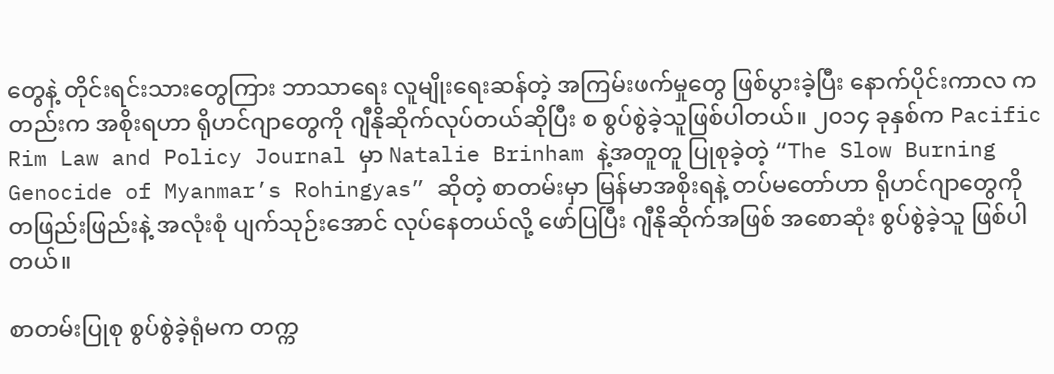တွေနဲ့ တိုင်းရင်းသားတွေကြား ဘာသာရေး လူမျိုးရေးဆန်တဲ့ အကြမ်းဖက်မှုတွေ ဖြစ်ပွားခဲ့ပြီး နောက်ပိုင်းကာလ ကတည်းက အစိုးရဟာ ရိုဟင်ဂျာတွေကို ဂျီနိုဆိုက်လုပ်တယ်ဆိုပြီး စ စွပ်စွဲခဲ့သူဖြစ်ပါတယ်။ ၂၀၁၄ ခုနှစ်က Pacific Rim Law and Policy Journal မှာ Natalie Brinham နဲ့အတူတူ ပြုစုခဲ့တဲ့ “The Slow Burning Genocide of Myanmar’s Rohingyas” ဆိုတဲ့ စာတမ်းမှာ မြန်မာအစိုးရနဲ့ တပ်မတော်ဟာ ရိုဟင်ဂျာတွေကို တဖြည်းဖြည်းနဲ့ အလုံးစုံ ပျက်သုဉ်းအောင် လုပ်နေတယ်လို့ ဖော်ပြပြီး ဂျီနိုဆိုက်အဖြစ် အစောဆုံး စွပ်စွဲခဲ့သူ ဖြစ်ပါတယ်။

စာတမ်းပြုစု စွပ်စွဲခဲ့ရုံမက တက္က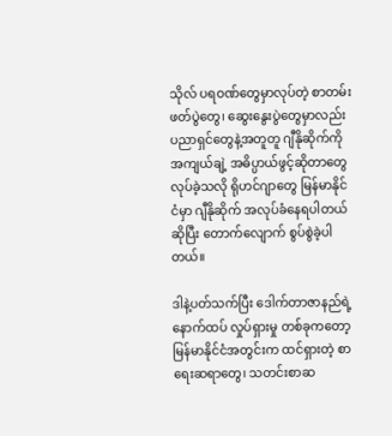သိုလ် ပရဝဏ်တွေမှာလုပ်တဲ့ စာတမ်းဖတ်ပွဲတွေ၊ ဆွေးနွေးပွဲတွေမှာလည်း ပညာရှင်တွေနဲ့အတူတူ ဂျီနိုဆိုက်ကို အကျယ်ချဲ့ အဓိပ္ပာယ်ဖွင့်ဆိုတာတွေ လုပ်ခဲ့သလို ရိုဟင်ဂျာတွေ မြန်မာနိုင်ငံမှာ ဂျီနိုဆိုက် အလုပ်ခံနေရပါတယ်ဆိုပြီး တောက်လျောက် စွပ်စွဲခဲ့ပါတယ်။

ဒါနဲ့ပတ်သက်ပြီး ဒေါက်တာဇာနည်ရဲ့ နောက်ထပ် လှုပ်ရှားမှု တစ်ခုကတော့ မြန်မာနိုင်ငံအတွင်းက ထင်ရှားတဲ့ စာရေးဆရာတွေ၊ သတင်းစာဆ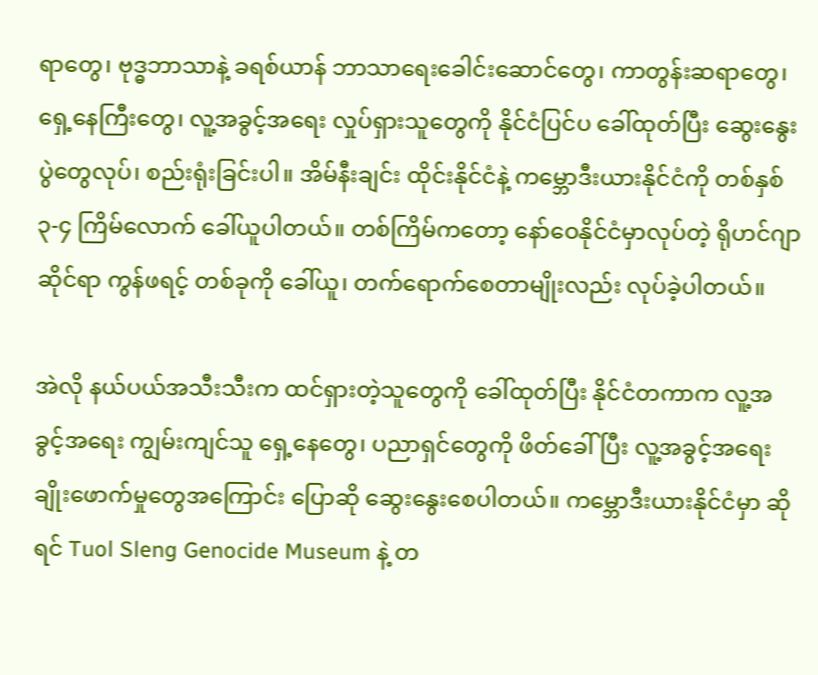ရာတွေ၊ ဗုဒ္ဓဘာသာနဲ့ ခရစ်ယာန် ဘာသာရေးခေါင်းဆောင်တွေ၊ ကာတွန်းဆရာတွေ၊ ရှေ့နေကြီးတွေ၊ လူ့အခွင့်အရေး လှုပ်ရှားသူတွေကို နိုင်ငံပြင်ပ ခေါ်ထုတ်ပြီး ဆွေးနွေးပွဲတွေလုပ်၊ စည်းရုံးခြင်းပါ။ အိမ်နီးချင်း ထိုင်းနိုင်ငံနဲ့ ကမ္ဘောဒီးယားနိုင်ငံကို တစ်နှစ် ၃-၄ ကြိမ်လောက် ခေါ်ယူပါတယ်။ တစ်ကြိမ်ကတော့ နော်ဝေနိုင်ငံမှာလုပ်တဲ့ ရိုဟင်ဂျာဆိုင်ရာ ကွန်ဖရင့် တစ်ခုကို ခေါ်ယူ၊ တက်ရောက်စေတာမျိုးလည်း လုပ်ခဲ့ပါတယ်။

အဲလို နယ်ပယ်အသီးသီးက ထင်ရှားတဲ့သူတွေကို ခေါ်ထုတ်ပြီး နိုင်ငံတကာက လူ့အခွင့်အရေး ကျွမ်းကျင်သူ ရှေ့နေတွေ၊ ပညာရှင်တွေကို ဖိတ်ခေါ်ပြီး လူ့အခွင့်အရေး ချိုးဖောက်မှုတွေအကြောင်း ပြောဆို ဆွေးနွေးစေပါတယ်။ ကမ္ဘောဒီးယားနိုင်ငံမှာ ဆိုရင် Tuol Sleng Genocide Museum နဲ့ တ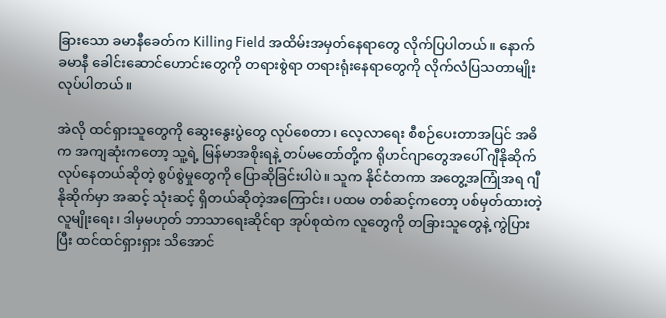ခြားသော ခမာနီခေတ်က Killing Field အထိမ်းအမှတ်နေရာတွေ လိုက်ပြပါတယ်။ နောက် ခမာနီ ခေါင်းဆောင်ဟောင်းတွေကို တရားစွဲရာ တရားရုံးနေရာတွေကို လိုက်လံပြသတာမျိုး လုပ်ပါတယ်။

အဲလို ထင်ရှားသူတွေကို ဆွေးနွေးပွဲတွေ လုပ်စေတာ၊ လေ့လာရေး စီစဉ်ပေးတာအပြင် အဓိက အကျဆုံးကတော့ သူ့ရဲ့ မြန်မာအစိုးရနဲ့ တပ်မတော်တို့က ရိုဟင်ဂျာတွေအပေါ် ဂျီနိုဆိုက်လုပ်နေတယ်ဆိုတဲ့ စွပ်စွဲမှုတွေကို ပြောဆိုခြင်းပါပဲ။ သူက နိုင်ငံတကာ အတွေ့အကြုံအရ ဂျီနိုဆိုက်မှာ အဆင့် သုံးဆင့် ရှိတယ်ဆိုတဲ့အကြောင်း၊ ပထမ တစ်ဆင့်ကတော့ ပစ်မှတ်ထားတဲ့ လူမျိုးရေး၊ ဒါမှမဟုတ် ဘာသာရေးဆိုင်ရာ အုပ်စုထဲက လူတွေကို တခြားသူတွေနဲ့ ကွဲပြားပြီး ထင်ထင်ရှားရှား သိအောင်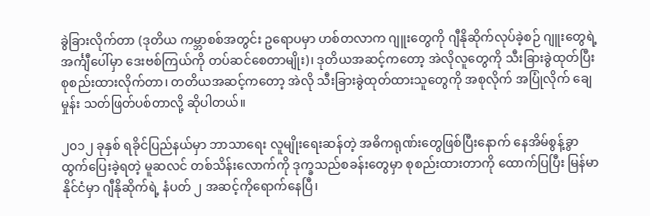ခွဲခြားလိုက်တာ (ဒုတိယ ကမ္ဘာစစ်အတွင်း ဥရောပမှာ ဟစ်တလာက ဂျူးတွေကို ဂျီနိုဆိုက်လုပ်ခဲ့စဉ် ဂျူးတွေရဲ့ အင်္ကျီပေါ်မှာ ဒေးဗစ်ကြယ်ကို တပ်ဆင်စေတာမျိုး)၊ ဒုတိယအဆင့်ကတော့ အဲလိုလူတွေကို သီးခြားခွဲထုတ်ပြီး စုစည်းထားလိုက်တာ၊ တတိယအဆင့်ကတော့ အဲလို သီးခြားခွဲထုတ်ထားသူတွေကို အစုလိုက် အပြုံလိုက် ချေမှုန်း သတ်ဖြတ်ပစ်တာလို့ ဆိုပါတယ်။

၂၀၁၂ ခုနှစ် ရခိုင်ပြည်နယ်မှာ ဘာသာရေး လူမျိုးရေးဆန်တဲ့ အဓိကရုဏ်းတွေဖြစ်ပြီးနောက် နေအိမ်စွန့်ခွာ ထွက်ပြေးခဲ့ရတဲ့ မူဆလင် တစ်သိန်းလောက်ကို ဒုက္ခသည်စခန်းတွေမှာ စုစည်းထားတာကို ထောက်ပြပြီး မြန်မာနိုင်ငံမှာ ဂျီနိုဆိုက်ရဲ့ နံပတ် ၂ အဆင့်ကိုရောက်နေပြီ၊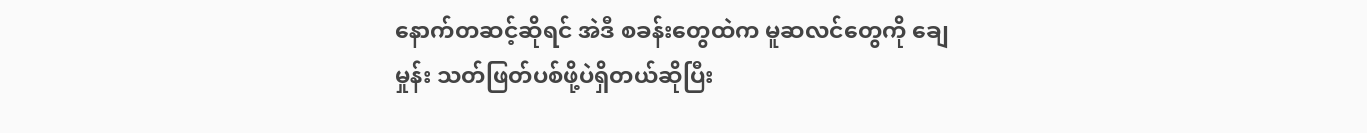နောက်တဆင့်ဆိုရင် အဲဒီ စခန်းတွေထဲက မူဆလင်တွေကို ချေမှုန်း သတ်ဖြတ်ပစ်ဖို့ပဲရှိတယ်ဆိုပြီး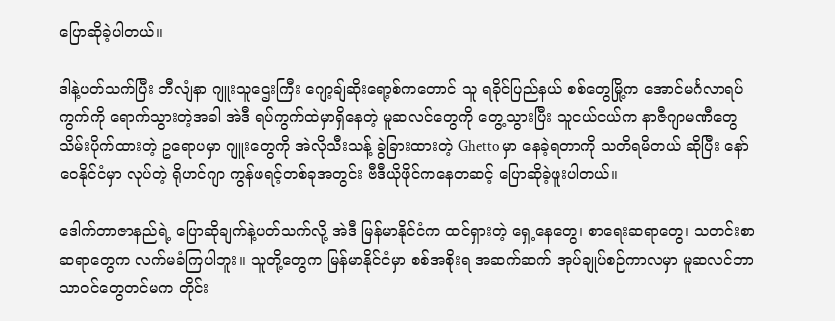ပြောဆိုခဲ့ပါတယ်။

ဒါနဲ့ပတ်သက်ပြီး ဘီလျံနာ ဂျူးသူဌေးကြီး ဂျော့ချ်ဆိုးရော့စ်ကတောင် သူ ရခိုင်ပြည်နယ် စစ်တွေမြို့က အောင်မင်္ဂလာရပ်ကွက်ကို ရောက်သွားတဲ့အခါ အဲဒီ ရပ်ကွက်ထဲမှာရှိနေတဲ့ မူဆလင်တွေကို တွေ့သွားပြီး သူငယ်ငယ်က နာဇီဂျာမဏီတွေ သိမ်းပိုက်ထားတဲ့ ဥရောပမှာ ဂျူးတွေကို အဲလိုသီးသန့် ခွဲခြားထားတဲ့ Ghetto မှာ နေခဲ့ရတာကို သတိရမိတယ် ဆိုပြီး နော်ဝေနိုင်ငံမှာ လုပ်တဲ့ ရိုဟင်ဂျာ ကွန်ဖရင့်တစ်ခုအတွင်း ဗီဒီယိုဖိုင်ကနေတဆင့် ပြောဆိုခဲ့ဖူးပါတယ်။

ဒေါက်တာဇာနည်ရဲ့ ပြောဆိုချက်နဲ့ပတ်သက်လို့ အဲဒီ မြန်မာနိုင်ငံက ထင်ရှားတဲ့ ရှေ့နေတွေ၊ စာရေးဆရာတွေ၊ သတင်းစာဆရာတွေက လက်မခံကြပါဘူး။ သူတို့တွေက မြန်မာနိုင်ငံမှာ စစ်အစိုးရ အဆက်ဆက် အုပ်ချုပ်စဉ်ကာလမှာ မူဆလင်ဘာသာဝင်တွေတင်မက တိုင်း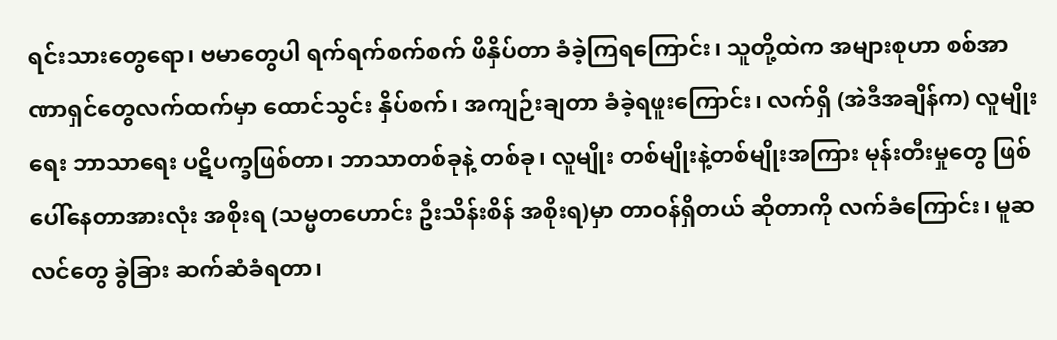ရင်းသားတွေရော၊ ဗမာတွေပါ ရက်ရက်စက်စက် ဖိနှိပ်တာ ခံခဲ့ကြရကြောင်း၊ သူတို့ထဲက အများစုဟာ စစ်အာဏာရှင်တွေလက်ထက်မှာ ထောင်သွင်း နှိပ်စက်၊ အကျဉ်းချတာ ခံခဲ့ရဖူးကြောင်း၊ လက်ရှိ (အဲဒီအချိန်က) လူမျိုးရေး ဘာသာရေး ပဋိပက္ခဖြစ်တာ၊ ဘာသာတစ်ခုနဲ့ တစ်ခု၊ လူမျိုး တစ်မျိုးနဲ့တစ်မျိုးအကြား မုန်းတီးမှုတွေ ဖြစ်ပေါ်နေတာအားလုံး အစိုးရ (သမ္မတဟောင်း ဦးသိန်းစိန် အစိုးရ)မှာ တာဝန်ရှိတယ် ဆိုတာကို လက်ခံကြောင်း၊ မူဆလင်တွေ ခွဲခြား ဆက်ဆံခံရတာ၊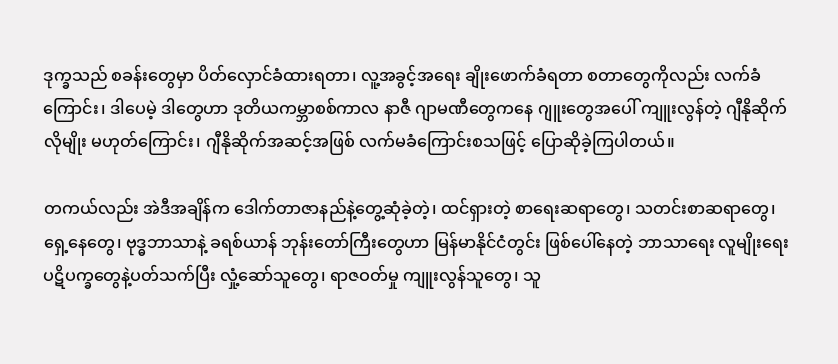ဒုက္ခသည် စခန်းတွေမှာ ပိတ်လှောင်ခံထားရတာ၊ လူ့အခွင့်အရေး ချိုးဖောက်ခံရတာ စတာတွေကိုလည်း လက်ခံကြောင်း၊ ဒါပေမဲ့ ဒါတွေဟာ ဒုတိယကမ္ဘာစစ်ကာလ နာဇီ ဂျာမဏီတွေကနေ ဂျူးတွေအပေါ် ကျူးလွန်တဲ့ ဂျီနိုဆိုက်လိုမျိုး မဟုတ်ကြောင်း၊ ဂျီနိုဆိုက်အဆင့်အဖြစ် လက်မခံကြောင်းစသဖြင့် ပြောဆိုခဲ့ကြပါတယ်။

တကယ်လည်း အဲဒီအချိန်က ဒေါက်တာဇာနည်နဲ့တွေ့ဆုံခဲ့တဲ့၊ ထင်ရှားတဲ့ စာရေးဆရာတွေ၊ သတင်းစာဆရာတွေ၊ ရှေ့နေတွေ၊ ဗုဒ္ဓဘာသာနဲ့ ခရစ်ယာန် ဘုန်းတော်ကြီးတွေဟာ မြန်မာနိုင်ငံတွင်း ဖြစ်ပေါ်နေတဲ့ ဘာသာရေး လူမျိုးရေး ပဋိပက္ခတွေနဲ့ပတ်သက်ပြီး လှုံ့ဆော်သူတွေ၊ ရာဇဝတ်မှု ကျူးလွန်သူတွေ၊ သူ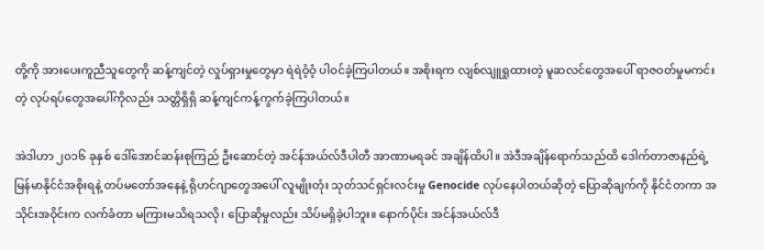တို့ကို အားပေးကူညီသူတွေကို ဆန့်ကျင်တဲ့ လှုပ်ရှားမှုတွေမှာ ရဲရဲဝံ့ဝံ့ ပါဝင်ခဲ့ကြပါတယ်။ အစိုးရက လျစ်လျူရှုထားတဲ့ မူဆလင်တွေအပေါ် ရာဇဝတ်မှုမကင်းတဲ့ လုပ်ရပ်တွေအပေါ်ကိုလည်း သတ္တိရှိရှိ ဆန့်ကျင်ကန့်ကွက်ခဲ့ကြပါတယ်။

အဲဒါဟာ ၂၀၁၆ ခုနှစ် ဒေါ်အောင်ဆန်းစုကြည် ဦးဆောင်တဲ့ အင်န်အယ်လ်ဒီပါတီ အာဏာမရခင် အချိန်ထိပါ။ အဲဒီအချိန်ရောက်သည်ထိ ဒေါက်တာဇာနည်ရဲ့ မြန်မာနိုင်ငံအစိုးရနဲ့ တပ်မတော်အနေနဲ့ ရိုဟင်ဂျာတွေအပေါ် လူမျိုးတုံး သုတ်သင်ရှင်းလင်းမှု Genocide လုပ်နေပါတယ်ဆိုတဲ့ ပြောဆိုချက်ကို နိုင်ငံတကာ အသိုင်းအဝိုင်းက လက်ခံတာ မကြားမသိရသလို၊ ပြောဆိုမှုလည်း သိပ်မရှိခဲ့ပါဘူး။ နောက်ပိုင်း အင်န်အယ်လ်ဒီ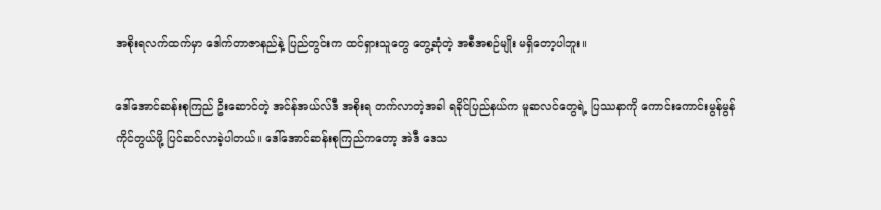အစိုးရလက်ထက်မှာ ဒေါက်တာဇာနည်နဲ့ ပြည်တွင်းက ထင်ရှားသူတွေ တွေ့ဆုံတဲ့ အစီအစဉ်မျိုး မရှိတော့ပါဘူး။

ဒေါ်အောင်ဆန်းစုကြည် ဦးဆောင်တဲ့ အင်န်အယ်လ်ဒီ အစိုးရ တက်လာတဲ့အခါ ရခိုင်ပြည်နယ်က မူဆလင်တွေရဲ့ ပြဿနာကို ကောင်းကောင်းမွန်မွန် ကိုင်တွယ်ဖို့ ပြင်ဆင်လာခဲ့ပါတယ်။ ဒေါ်အောင်ဆန်းစုကြည်ကတော့ အဲဒီ ဒေသ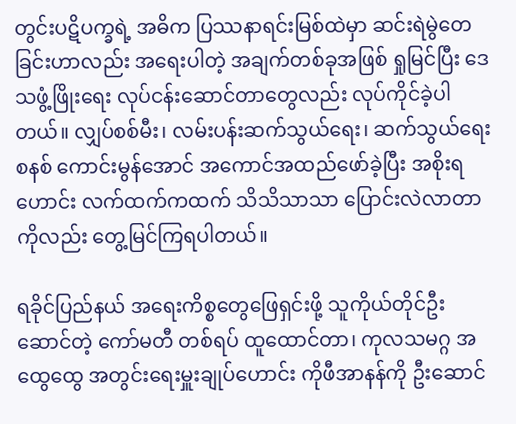တွင်းပဋိပက္ခရဲ့ အဓိက ပြဿနာရင်းမြစ်ထဲမှာ ဆင်းရဲမွဲတေခြင်းဟာလည်း အရေးပါတဲ့ အချက်တစ်ခုအဖြစ် ရှုမြင်ပြီး ဒေသဖွံ့ဖြိုးရေး လုပ်ငန်းဆောင်တာတွေလည်း လုပ်ကိုင်ခဲ့ပါတယ်။ လျှပ်စစ်မီး၊ လမ်းပန်းဆက်သွယ်ရေး၊ ဆက်သွယ်ရေးစနစ် ကောင်းမွန်အောင် အကောင်အထည်ဖော်ခဲ့ပြီး အစိုးရဟောင်း လက်ထက်ကထက် သိသိသာသာ ပြောင်းလဲလာတာကိုလည်း တွေ့မြင်ကြရပါတယ်။

ရခိုင်ပြည်နယ် အရေးကိစ္စတွေဖြေရှင်းဖို့ သူကိုယ်တိုင်ဦးဆောင်တဲ့ ကော်မတီ တစ်ရပ် ထူထောင်တာ၊ ကုလသမဂ္ဂ အထွေထွေ အတွင်းရေးမှူးချုပ်ဟောင်း ကိုဖီအာနန်ကို ဦးဆောင်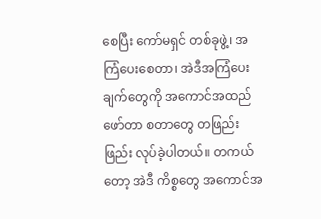စေပြီး ကော်မရှင် တစ်ခုဖွဲ့၊ အကြံပေးစေတာ၊ အဲဒီအကြံပေးချက်တွေကို အကောင်အထည်ဖော်တာ စတာတွေ တဖြည်းဖြည်း လုပ်ခဲ့ပါတယ်။ တကယ်တော့ အဲဒီ ကိစ္စတွေ အကောင်အ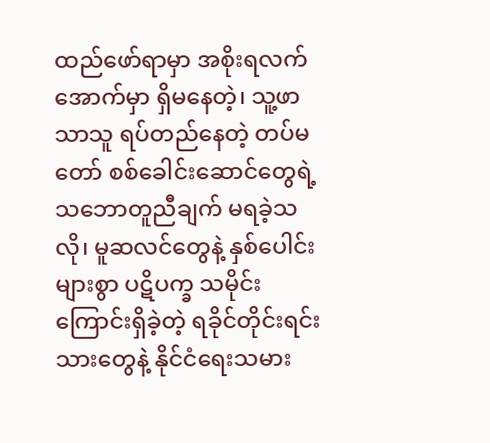ထည်ဖော်ရာမှာ အစိုးရလက်အောက်မှာ ရှိမနေတဲ့၊ သူ့ဖာသာသူ ရပ်တည်နေတဲ့ တပ်မတော် စစ်ခေါင်းဆောင်တွေရဲ့ သဘောတူညီချက် မရခဲ့သလို၊ မူဆလင်တွေနဲ့ နှစ်ပေါင်းများစွာ ပဋိပက္ခ သမိုင်းကြောင်းရှိခဲ့တဲ့ ရခိုင်တိုင်းရင်းသားတွေနဲ့ နိုင်ငံရေးသမား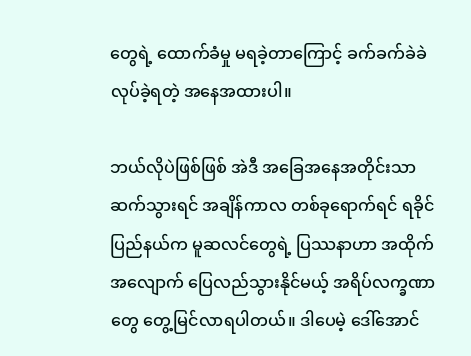တွေရဲ့ ထောက်ခံမှု မရခဲ့တာကြောင့် ခက်ခက်ခဲခဲ လုပ်ခဲ့ရတဲ့ အနေအထားပါ။

ဘယ်လိုပဲဖြစ်ဖြစ် အဲဒီ အခြေအနေအတိုင်းသာ ဆက်သွားရင် အချိန်ကာလ တစ်ခုရောက်ရင် ရခိုင်ပြည်နယ်က မူဆလင်တွေရဲ့ ပြဿနာဟာ အထိုက်အလျောက် ပြေလည်သွားနိုင်မယ့် အရိပ်လက္ခဏာတွေ တွေ့မြင်လာရပါတယ်။ ဒါပေမဲ့ ဒေါ်အောင်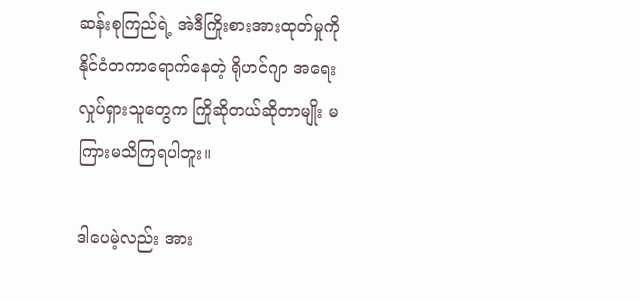ဆန်းစုကြည်ရဲ့ အဲဒီကြိုးစားအားထုတ်မှုကို နိုင်ငံတကာရောက်နေတဲ့ ရိုဟင်ဂျာ အရေးလှုပ်ရှားသူတွေက ကြိုဆိုတယ်ဆိုတာမျိုး မကြားမသိကြရပါဘူး။

ဒါပေမဲ့လည်း အား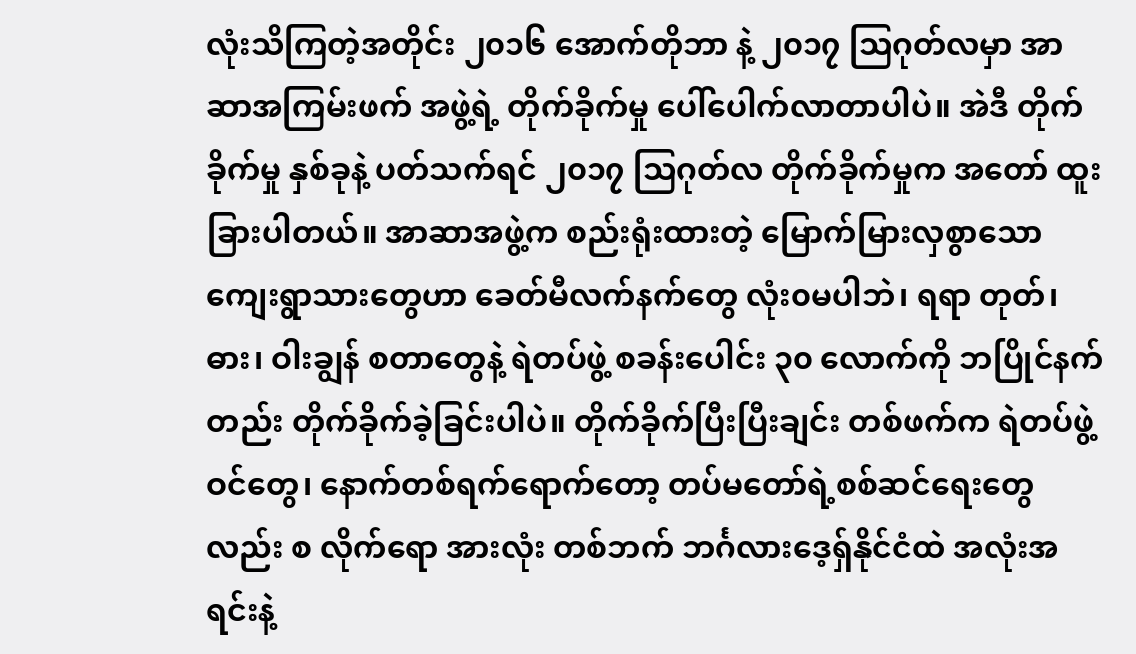လုံးသိကြတဲ့အတိုင်း ၂၀၁၆ အောက်တိုဘာ နဲ့ ၂၀၁၇ သြဂုတ်လမှာ အာဆာအကြမ်းဖက် အဖွဲ့ရဲ့ တိုက်ခိုက်မှု ပေါ်ပေါက်လာတာပါပဲ။ အဲဒီ တိုက်ခိုက်မှု နှစ်ခုနဲ့ ပတ်သက်ရင် ၂၀၁၇ သြဂုတ်လ တိုက်ခိုက်မှုက အတော် ထူးခြားပါတယ်။ အာဆာအဖွဲ့က စည်းရုံးထားတဲ့ မြောက်မြားလှစွာသော ကျေးရွာသားတွေဟာ ခေတ်မီလက်နက်တွေ လုံး၀မပါဘဲ၊ ရရာ တုတ်၊ ဓား၊ ဝါးချွန် စတာတွေနဲ့ ရဲတပ်ဖွဲ့ စခန်းပေါင်း ၃၀ လောက်ကို ဘပြိုင်နက်တည်း တိုက်ခိုက်ခဲ့ခြင်းပါပဲ။ တိုက်ခိုက်ပြီးပြီးချင်း တစ်ဖက်က ရဲတပ်ဖွဲ့ဝင်တွေ၊ နောက်တစ်ရက်ရောက်တော့ တပ်မတော်ရဲ့စစ်ဆင်ရေးတွေလည်း စ လိုက်ရော အားလုံး တစ်ဘက် ဘင်္ဂလားဒေ့ရှ်နိုင်ငံထဲ အလုံးအရင်းနဲ့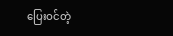ပြေးဝင်တဲ့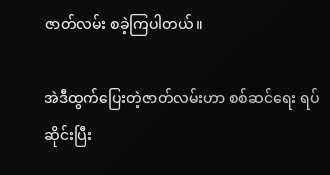ဇာတ်လမ်း စခဲ့ကြပါတယ်။

အဲဒီထွက်ပြေးတဲ့ဇာတ်လမ်းဟာ စစ်ဆင်ရေး ရပ်ဆိုင်းပြီး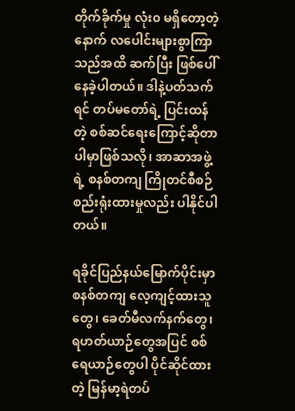တိုက်ခိုက်မှု လုံး၀ မရှိတော့တဲ့နောက် လပေါင်းများစွာကြာသည်အထိ ဆက်ပြီး ဖြစ်ပေါ်နေခဲ့ပါတယ်။ ဒါနဲ့ပတ်သက်ရင် တပ်မတော်ရဲ့ ပြင်းထန်တဲ့ စစ်ဆင်ရေးကြောင့်ဆိုတာ ပါမှာဖြစ်သလို၊ အာဆာအဖွဲ့ရဲ့ စနစ်တကျ ကြိုတင်စီစဉ် စည်းရုံးထားမှုလည်း ပါနိုင်ပါတယ်။

ရခိုင်ပြည်နယ်မြောက်ပိုင်းမှာ စနစ်တကျ လေ့ကျင့်ထားသူတွေ၊ ခေတ်မီလက်နက်တွေ၊ ရဟတ်ယာဉ်တွေအပြင် စစ်ရေယာဉ်တွေပါ ပိုင်ဆိုင်ထားတဲ့ မြန်မာ့ရဲတပ်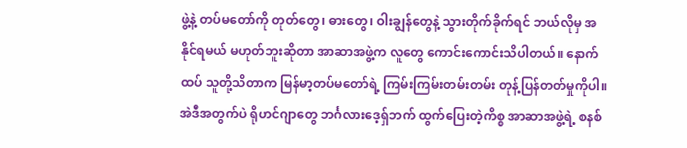ဖွဲ့နဲ့ တပ်မတော်ကို တုတ်တွေ၊ ဓားတွေ၊ ဝါးချွန်တွေနဲ့ သွားတိုက်ခိုက်ရင် ဘယ်လိုမှ အနိုင်ရမယ် မဟုတ်ဘူးဆိုတာ အာဆာအဖွဲ့က လူတွေ ကောင်းကောင်းသိပါတယ်။ နောက်ထပ် သူတို့သိတာက မြန်မာ့တပ်မတော်ရဲ့ ကြမ်းကြမ်းတမ်းတမ်း တုန့်ပြန်တတ်မှုကိုပါ။ အဲဒီအတွက်ပဲ ရိုဟင်ဂျာတွေ ဘင်္ဂလားဒေ့ရှ်ဘက် ထွက်ပြေးတဲ့ကိစ္စ အာဆာအဖွဲ့ရဲ့ စနစ်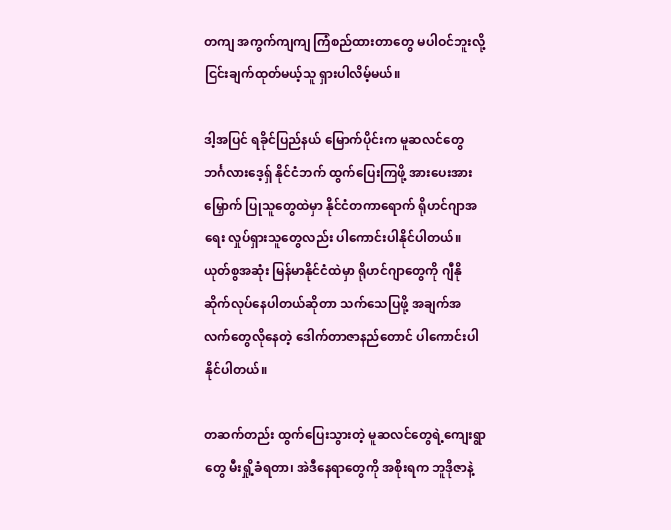တကျ အကွက်ကျကျ ကြံစည်ထားတာတွေ မပါဝင်ဘူးလို့ ငြင်းချက်ထုတ်မယ့်သူ ရှားပါလိမ့်မယ်။

ဒါ့အပြင် ရခိုင်ပြည်နယ် မြောက်ပိုင်းက မူဆလင်တွေ ဘင်္ဂလားဒေ့ရှ် နိုင်ငံဘက် ထွက်ပြေးကြဖို့ အားပေးအားမြှောက် ပြုသူတွေထဲမှာ နိုင်ငံတကာရောက် ရိုဟင်ဂျာအရေး လှုပ်ရှားသူတွေလည်း ပါကောင်းပါနိုင်ပါတယ်။ ယုတ်စွအဆုံး မြန်မာနိုင်ငံထဲမှာ ရိုဟင်ဂျာတွေကို ဂျီနိုဆိုက်လုပ်နေပါတယ်ဆိုတာ သက်သေပြဖို့ အချက်အလက်တွေလိုနေတဲ့ ဒေါက်တာဇာနည်တောင် ပါကောင်းပါနိုင်ပါတယ်။

တဆက်တည်း ထွက်ပြေးသွားတဲ့ မူဆလင်တွေရဲ့ကျေးရွာတွေ မီးရှို့ခံရတာ၊ အဲဒီနေရာတွေကို အစိုးရက ဘူဒိုဇာနဲ့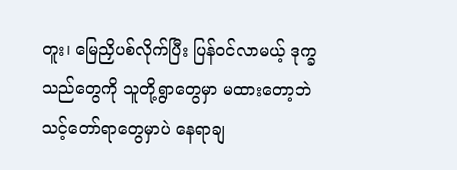တူး၊ မြေညှိပစ်လိုက်ပြီး ပြန်ဝင်လာမယ့် ဒုက္ခသည်တွေကို သူတို့ရွာတွေမှာ မထားတော့ဘဲ သင့်တော်ရာတွေမှာပဲ နေရာချ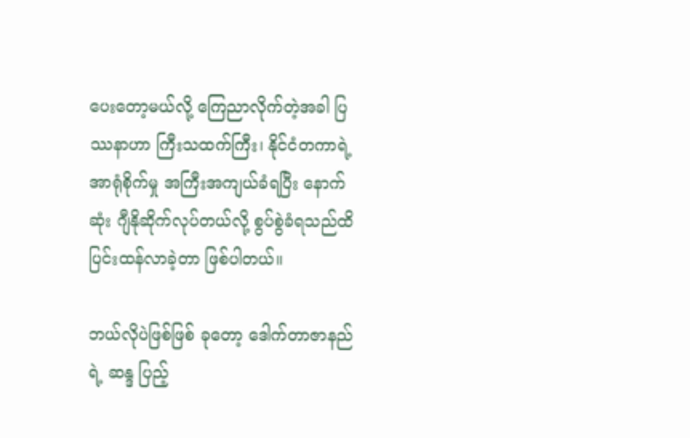ပေးတော့မယ်လို့ ကြေညာလိုက်တဲ့အခါ ပြဿနာဟာ ကြီးသထက်ကြီး၊ နိုင်ငံတကာရဲ့ အာရုံစိုက်မှု အကြီးအကျယ်ခံရပြီး နောက်ဆုံး ဂျီနိုဆိုက်လုပ်တယ်လို့ စွပ်စွဲခံရသည်ထိ ပြင်းထန်လာခဲ့တာ ဖြစ်ပါတယ်။

ဘယ်လိုပဲဖြစ်ဖြစ် ခုတော့ ဒေါက်တာဇာနည်ရဲ့ ဆန္ဒ ပြည့်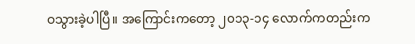ဝသွားခဲ့ပါပြီ။ အကြောင်းကတော့ ၂၀၁၃-၁၄ လောက်ကတည်းက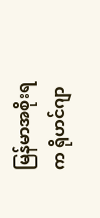မြန်မာအစိုးရက ရိုဟင်ဂျာ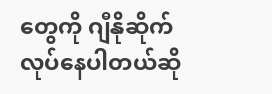တွေကို ဂျီနိုဆိုက်လုပ်နေပါတယ်ဆို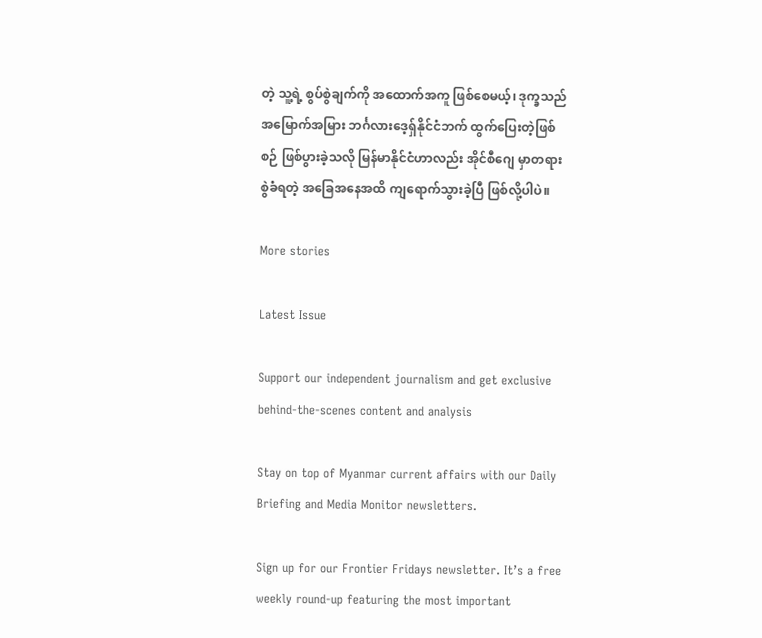တဲ့ သူ့ရဲ့ စွပ်စွဲချက်ကို အထောက်အကူ ဖြစ်စေမယ့်၊ ဒုက္ခသည် အမြောက်အမြား ဘင်္ဂလားဒေ့ရှ်နိုင်ငံဘက် ထွက်ပြေးတဲ့ဖြစ်စဉ် ဖြစ်ပွားခဲ့သလို မြန်မာနိုင်ငံဟာလည်း အိုင်စီဂျေ မှာတရားစွဲခံရတဲ့ အခြေအနေအထိ ကျရောက်သွားခဲ့ပြီ ဖြစ်လို့ပါပဲ။

More stories

Latest Issue

Support our independent journalism and get exclusive behind-the-scenes content and analysis

Stay on top of Myanmar current affairs with our Daily Briefing and Media Monitor newsletters.

Sign up for our Frontier Fridays newsletter. It’s a free weekly round-up featuring the most important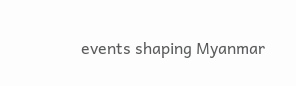events shaping Myanmar